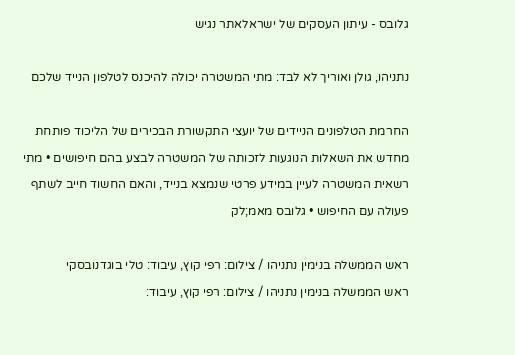גלובס - עיתון העסקים של ישראלאתר נגיש

נתניהו, גולן ואוריך לא לבד: מתי המשטרה יכולה להיכנס לטלפון הנייד שלכם

החרמת הטלפונים הניידים של יועצי התקשורת הבכירים של הליכוד פותחת מחדש את השאלות הנוגעות לזכותה של המשטרה לבצע בהם חיפושים • מתי רשאית המשטרה לעיין במידע פרטי שנמצא בנייד, והאם החשוד חייב לשתף פעולה עם החיפוש • גלובס מאמ;לק

ראש הממשלה בנימין נתניהו / צילום: רפי קוץ, עיבוד: טלי בוגדנובסקי
ראש הממשלה בנימין נתניהו / צילום: רפי קוץ, עיבוד: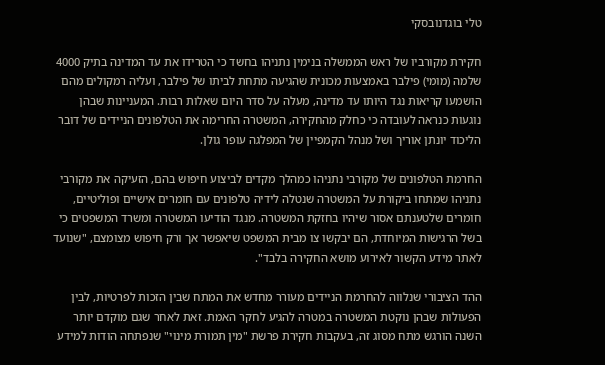טלי בוגדנובסקי

חקירת מקורביו של ראש הממשלה בנימין נתניהו בחשד כי הטרידו את עד המדינה בתיק 4000 שלמה (מומי) פילבר באמצעות מכונית שהגיעה מתחת לביתו של פילבר, ועליה רמקולים מהם הושמעו קריאות נגד היותו עד מדינה, מעלה על סדר היום שאלות רבות. המעניינות שבהן נוגעות כנראה לעובדה כי כחלק מהחקירה, המשטרה החרימה את הטלפונים הניידים של דובר הליכוד יונתן אוריך ושל מנהל הקמפיין של המפלגה עופר גולן.

החרמת הטלפונים של מקורבי נתניהו כמהלך מקדים לביצוע חיפוש בהם, הזעיקה את מקורבי נתניהו שמתחו ביקורת על המשטרה שנטלה לידיה טלפונים עם חומרים אישיים ופוליטיים, חומרים שלטענתם אסור שיהיו בחזקת המשטרה. מנגד הודיעו המשטרה ומשרד המשפטים כי בשל הרגישות המיוחדת, הם יבקשו צו מבית המשפט שיאפשר אך ורק חיפוש מצומצם, "שנועד לאתר מידע הקשור לאירוע מושא החקירה בלבד".

ההד הציבורי שנלווה להחרמת הניידים מעורר מחדש את המתח שבין הזכות לפרטיות, לבין הפעולות שבהן נוקטת המשטרה במטרה להגיע לחקר האמת. זאת לאחר שגם מוקדם יותר השנה הורגש מתח מסוג זה, בעקבות חקירת פרשת "מין תמורת מינוי" שנפתחה הודות למידע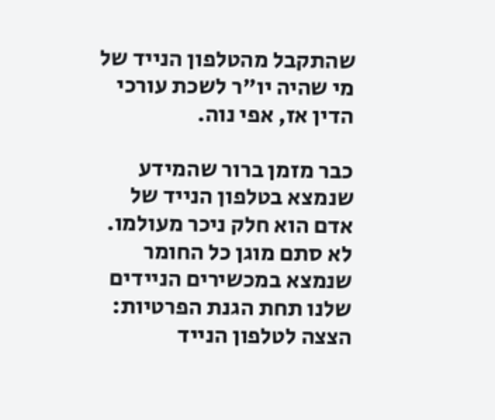שהתקבל מהטלפון הנייד של מי שהיה יו"ר לשכת עורכי הדין אז, אפי נוה.

כבר מזמן ברור שהמידע שנמצא בטלפון הנייד של אדם הוא חלק ניכר מעולמו. לא סתם מוגן כל החומר שנמצא במכשירים הניידים שלנו תחת הגנת הפרטיות: הצצה לטלפון הנייד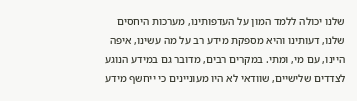שלנו יכולה ללמד המון על העדפותינו, מערכות היחסים שלנו, דעותינו והיא מספקת מידע רב על מה עשינו, איפה היינו, עם מי, ומתי. במקרים רבים, מדובר גם במידע הנוגע לצדדים שלישיים, שוודאי לא היו מעוניינים כי ייחשף מידע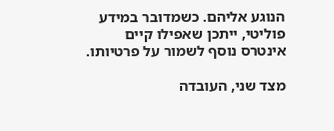הנוגע אליהם. כשמדובר במידע פוליטי, ייתכן שאפילו קיים אינטרס נוסף לשמור על פרטיותו.

מצד שני, העובדה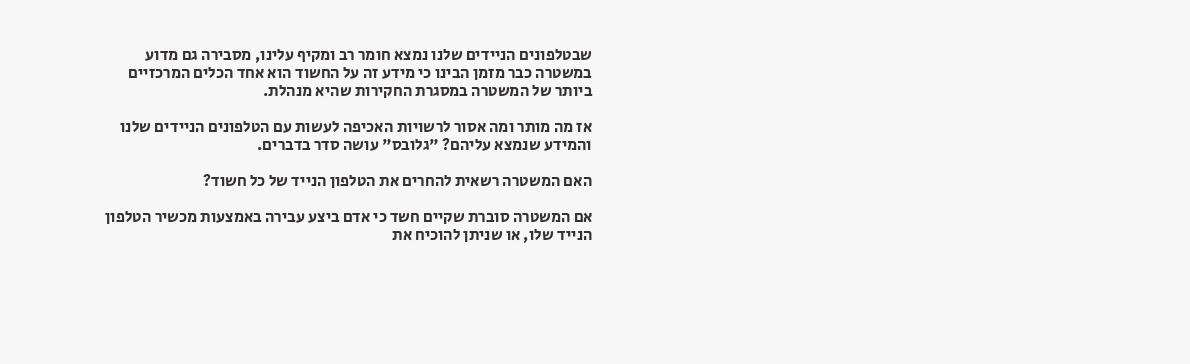שבטלפונים הניידים שלנו נמצא חומר רב ומקיף עלינו, מסבירה גם מדוע במשטרה כבר מזמן הבינו כי מידע זה על החשוד הוא אחד הכלים המרכזיים ביותר של המשטרה במסגרת החקירות שהיא מנהלת.

אז מה מותר ומה אסור לרשויות האכיפה לעשות עם הטלפונים הניידים שלנו והמידע שנמצא עליהם? "גלובס" עושה סדר בדברים.

האם המשטרה רשאית להחרים את הטלפון הנייד של כל חשוד?

אם המשטרה סוברת שקיים חשד כי אדם ביצע עבירה באמצעות מכשיר הטלפון הנייד שלו, או שניתן להוכיח את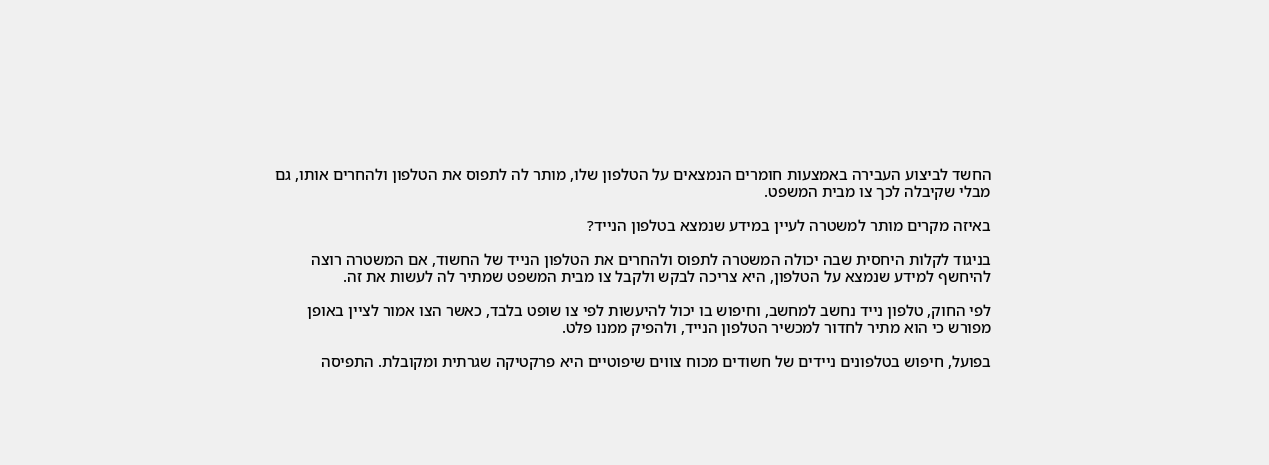החשד לביצוע העבירה באמצעות חומרים הנמצאים על הטלפון שלו, מותר לה לתפוס את הטלפון ולהחרים אותו, גם מבלי שקיבלה לכך צו מבית המשפט.

באיזה מקרים מותר למשטרה לעיין במידע שנמצא בטלפון הנייד?

בניגוד לקלות היחסית שבה יכולה המשטרה לתפוס ולהחרים את הטלפון הנייד של החשוד, אם המשטרה רוצה להיחשף למידע שנמצא על הטלפון, היא צריכה לבקש ולקבל צו מבית המשפט שמתיר לה לעשות את זה.

לפי החוק, טלפון נייד נחשב למחשב, וחיפוש בו יכול להיעשות לפי צו שופט בלבד, כאשר הצו אמור לציין באופן מפורש כי הוא מתיר לחדור למכשיר הטלפון הנייד, ולהפיק ממנו פלט.

בפועל, חיפוש בטלפונים ניידים של חשודים מכוח צווים שיפוטיים היא פרקטיקה שגרתית ומקובלת. התפיסה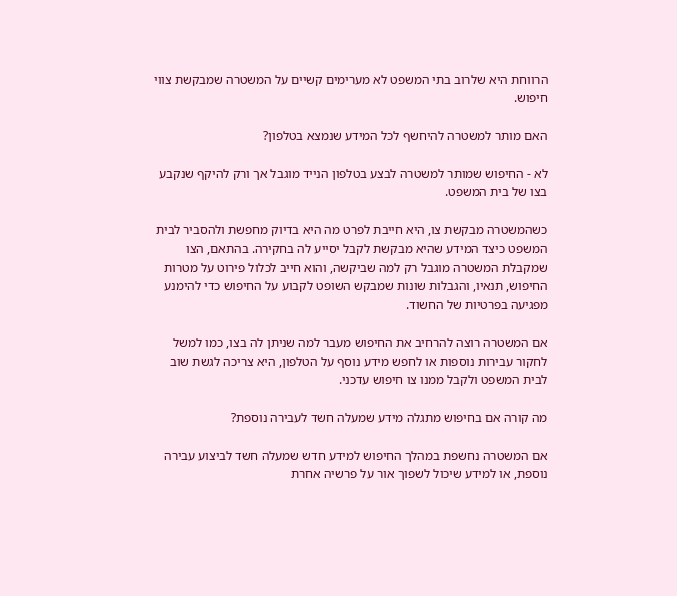הרווחת היא שלרוב בתי המשפט לא מערימים קשיים על המשטרה שמבקשת צווי חיפוש.

האם מותר למשטרה להיחשף לכל המידע שנמצא בטלפון?

לא - החיפוש שמותר למשטרה לבצע בטלפון הנייד מוגבל אך ורק להיקף שנקבע בצו של בית המשפט.

כשהמשטרה מבקשת צו, היא חייבת לפרט מה היא בדיוק מחפשת ולהסביר לבית המשפט כיצד המידע שהיא מבקשת לקבל יסייע לה בחקירה. בהתאם, הצו שמקבלת המשטרה מוגבל רק למה שביקשה, והוא חייב לכלול פירוט על מטרות החיפוש, תנאיו, והגבלות שונות שמבקש השופט לקבוע על החיפוש כדי להימנע מפגיעה בפרטיות של החשוד.

אם המשטרה רוצה להרחיב את החיפוש מעבר למה שניתן לה בצו, כמו למשל לחקור עבירות נוספות או לחפש מידע נוסף על הטלפון, היא צריכה לגשת שוב לבית המשפט ולקבל ממנו צו חיפוש עדכני.

מה קורה אם בחיפוש מתגלה מידע שמעלה חשד לעבירה נוספת?

אם המשטרה נחשפת במהלך החיפוש למידע חדש שמעלה חשד לביצוע עבירה נוספת, או למידע שיכול לשפוך אור על פרשיה אחרת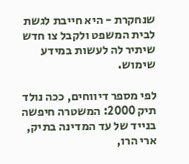שנחקרת - היא חייבת לגשת לבית המשפט ולקבל צו חדש שיתיר לה לעשות במידע שימוש.

לפי מספר דיווחים, ככה נולד תיק 2000: המשטרה חיפשה בנייד של עד המדינה בתיק, ארי הרו,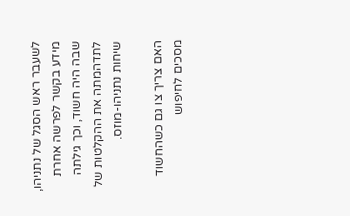לשעבר ראש הסגל של נתניהו, מידע בקשר לפרשה אחרת שבה היה חשוד, וכך גילתה לתדהמתה את ההקלטות של שיחות נתניהו-מוזס.

האם צריך צו גם כשהחשוד מסכים לחיפוש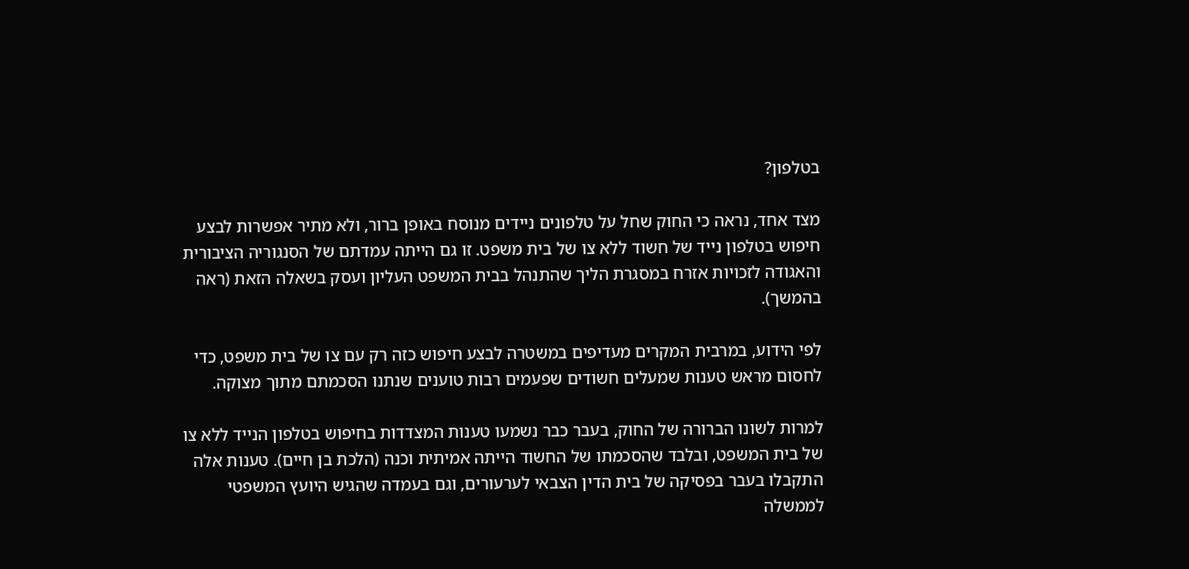בטלפון?

מצד אחד, נראה כי החוק שחל על טלפונים ניידים מנוסח באופן ברור, ולא מתיר אפשרות לבצע חיפוש בטלפון נייד של חשוד ללא צו של בית משפט. זו גם הייתה עמדתם של הסנגוריה הציבורית והאגודה לזכויות אזרח במסגרת הליך שהתנהל בבית המשפט העליון ועסק בשאלה הזאת (ראה בהמשך).

לפי הידוע, במרבית המקרים מעדיפים במשטרה לבצע חיפוש כזה רק עם צו של בית משפט, כדי לחסום מראש טענות שמעלים חשודים שפעמים רבות טוענים שנתנו הסכמתם מתוך מצוקה.

למרות לשונו הברורה של החוק, בעבר כבר נשמעו טענות המצדדות בחיפוש בטלפון הנייד ללא צו של בית המשפט, ובלבד שהסכמתו של החשוד הייתה אמיתית וכנה (הלכת בן חיים). טענות אלה התקבלו בעבר בפסיקה של בית הדין הצבאי לערעורים, וגם בעמדה שהגיש היועץ המשפטי לממשלה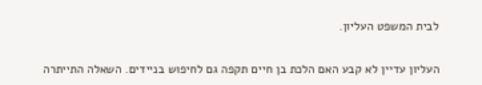לבית המשפט העליון.

העליון עדיין לא קבע האם הלכת בן חיים תקפה גם לחיפוש בניידים. השאלה התייתרה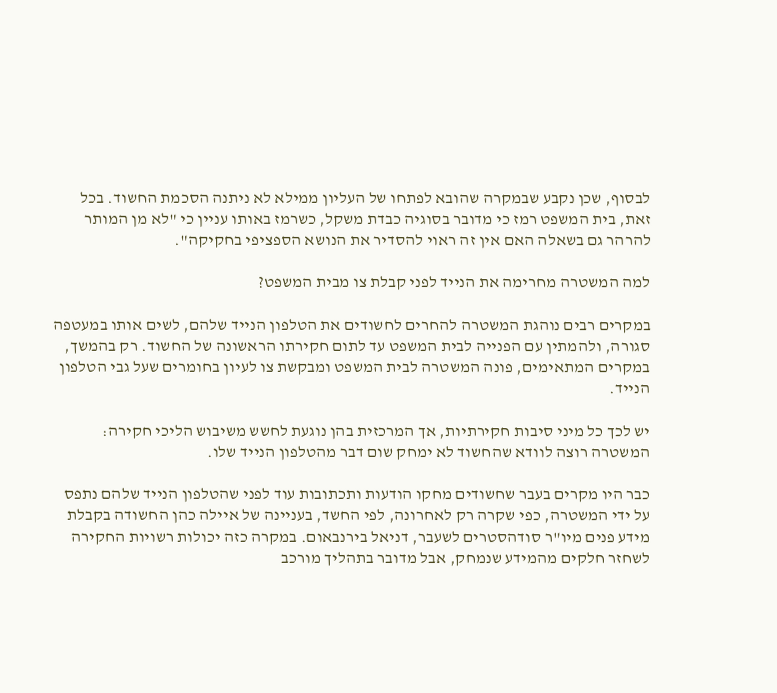לבסוף, שכן נקבע שבמקרה שהובא לפתחו של העליון ממילא לא ניתנה הסכמת החשוד. בכל זאת, בית המשפט רמז כי מדובר בסוגיה כבדת משקל, כשרמז באותו עניין כי "לא מן המותר להרהר גם בשאלה האם אין זה ראוי להסדיר את הנושא הספציפי בחקיקה".

למה המשטרה מחרימה את הנייד לפני קבלת צו מבית המשפט?

במקרים רבים נוהגת המשטרה להחרים לחשודים את הטלפון הנייד שלהם, לשים אותו במעטפה סגורה, ולהמתין עם הפנייה לבית המשפט עד לתום חקירתו הראשונה של החשוד. רק בהמשך, במקרים המתאימים, פונה המשטרה לבית המשפט ומבקשת צו לעיון בחומרים שעל גבי הטלפון הנייד.

יש לכך כל מיני סיבות חקירתיות, אך המרכזית בהן נוגעת לחשש משיבוש הליכי חקירה: המשטרה רוצה לוודא שהחשוד לא ימחק שום דבר מהטלפון הנייד שלו.

כבר היו מקרים בעבר שחשודים מחקו הודעות ותכתובות עוד לפני שהטלפון הנייד שלהם נתפס על ידי המשטרה, כפי שקרה רק לאחרונה, לפי החשד, בעניינה של איילה כהן החשודה בקבלת מידע פנים מיו"ר סודהסטרים לשעבר, דניאל בירנבאום. במקרה כזה יכולות רשויות החקירה לשחזר חלקים מהמידע שנמחק, אבל מדובר בתהליך מורכב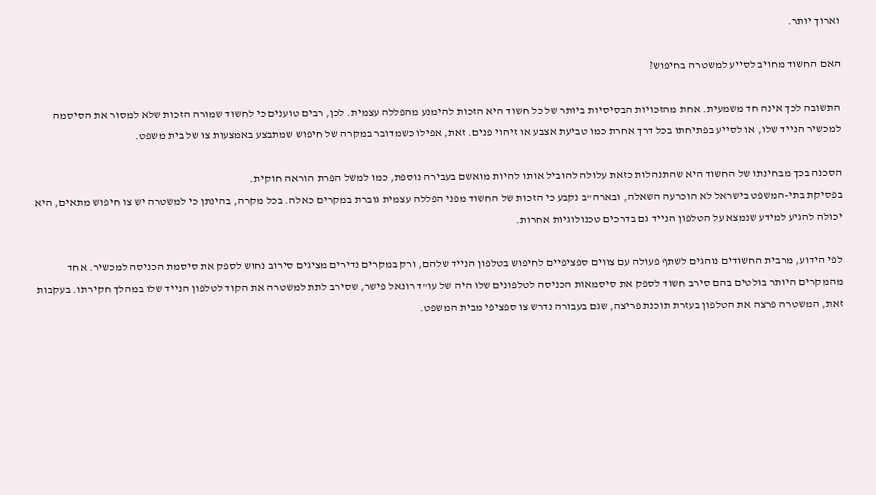וארוך יותר.

האם החשוד מחויב לסייע למשטרה בחיפוש?

התשובה לכך אינה חד משמעית. אחת מהזכויות הבסיסיות ביותר של כל חשוד היא הזכות להימנע מהפללה עצמית. לכן, רבים טוענים כי לחשוד שמורה הזכות שלא למסור את הסיסמה למכשיר הנייד שלו, או לסייע בפתיחתו בכל דרך אחרת כמו טביעת אצבע או זיהוי פנים. זאת, אפילו כשמדובר במקרה של חיפוש שמתבצע באמצעות צו של בית משפט.

הסכנה בכך מבחינתו של החשוד היא שהתנהלות כזאת עלולה להוביל אותו להיות מואשם בעבירה נוספת, כמו למשל הפרת הוראה חוקית.
בפסיקת בתי-המשפט בישראל לא הוכרעה השאלה, ובארה"ב נקבע כי הזכות של החשוד מפני הפללה עצמית גוברת במקרים כאלה. בכל מקרה, בהינתן כי למשטרה יש צו חיפוש מתאים, היא יכולה להגיע למידע שנמצא על הטלפון הנייד גם בדרכים טכנולוגיות אחרות.

לפי הידוע, מרבית החשודים נוהגים לשתף פעולה עם צווים ספציפיים לחיפוש בטלפון הנייד שלהם, ורק במקרים נדירים מציגים סירוב נחוש לספק את סיסמת הכניסה למכשיר. אחד מהמקרים היותר בולטים בהם סירב חשוד לספק את סיסמאות הכניסה לטלפונים שלו היה של עו"ד רונאל פישר, שסירב לתת למשטרה את הקוד לטלפון הנייד שלו במהלך חקירתו. בעקבות זאת, המשטרה פרצה את הטלפון בעזרת תוכנת פריצה, שגם בעבורה נדרש צו ספציפי מבית המשפט.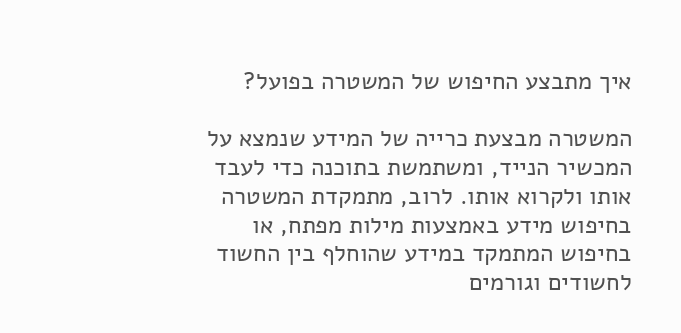איך מתבצע החיפוש של המשטרה בפועל?

המשטרה מבצעת כרייה של המידע שנמצא על המכשיר הנייד, ומשתמשת בתוכנה כדי לעבד אותו ולקרוא אותו. לרוב, מתמקדת המשטרה בחיפוש מידע באמצעות מילות מפתח, או בחיפוש המתמקד במידע שהוחלף בין החשוד לחשודים וגורמים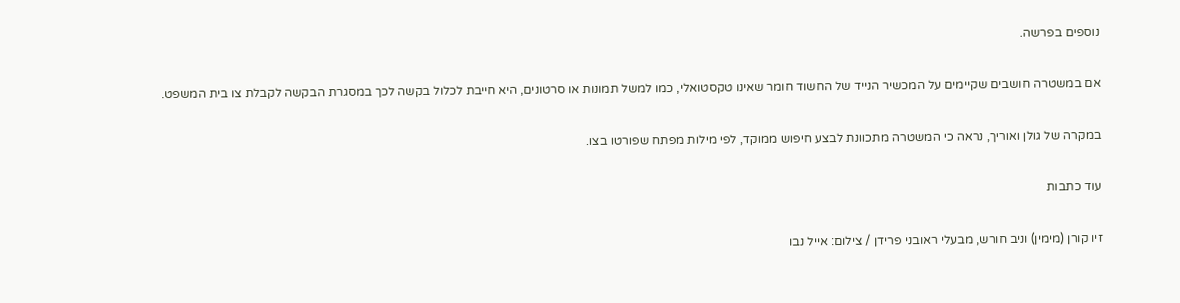נוספים בפרשה.

אם במשטרה חושבים שקיימים על המכשיר הנייד של החשוד חומר שאינו טקסטואלי, כמו למשל תמונות או סרטונים, היא חייבת לכלול בקשה לכך במסגרת הבקשה לקבלת צו בית המשפט.

במקרה של גולן ואוריך, נראה כי המשטרה מתכוונת לבצע חיפוש ממוקד, לפי מילות מפתח שפורטו בצו.

עוד כתבות

זיו קורן (מימין) וניב חורש, מבעלי ראובני פרידן / צילום: אייל נבו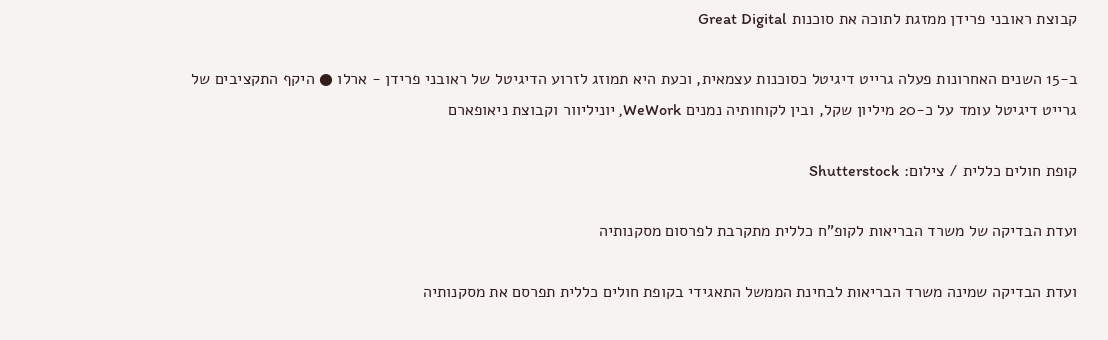קבוצת ראובני פרידן ממזגת לתוכה את סוכנות Great Digital

ב-15 השנים האחרונות פעלה גרייט דיגיטל כסוכנות עצמאית, וכעת היא תמוזג לזרוע הדיגיטל של ראובני פרידן - ארלו ● היקף התקציבים של גרייט דיגיטל עומד על כ-20 מיליון שקל, ובין לקוחותיה נמנים WeWork, יוניליוור וקבוצת ניאופארם

קופת חולים כללית / צילום: Shutterstock

ועדת הבדיקה של משרד הבריאות לקופ"ח כללית מתקרבת לפרסום מסקנותיה

ועדת הבדיקה שמינה משרד הבריאות לבחינת הממשל התאגידי בקופת חולים כללית תפרסם את מסקנותיה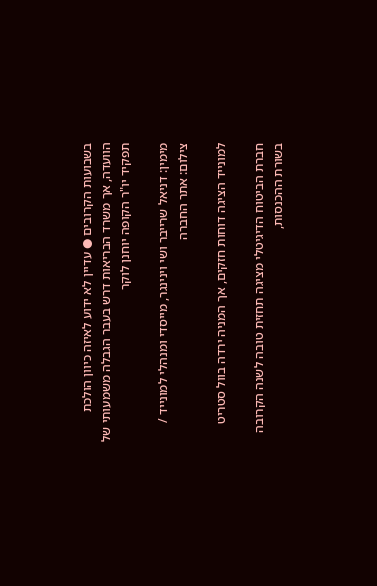בשבועות הקרובים ● עדיין לא ידוע לאיזה כיוון הולכת הוועדה, אך משרד הבריאות דרש בעבר הגבלה משמעותי של תפקיד יו"ר הקופה יוחנן לוקר

מימין: דניאל שרייבר ושי וינינגר, מייסדי ומנהלי למונייד / צילום: אתר החברה

למונייד הציגה דוחות חזקים, אך המניה ירדה בוול סטריט

חברת הביטוח הדיגיטלי מציגה תחזית טובה לשנה הקרובה בשורת ההכנסות,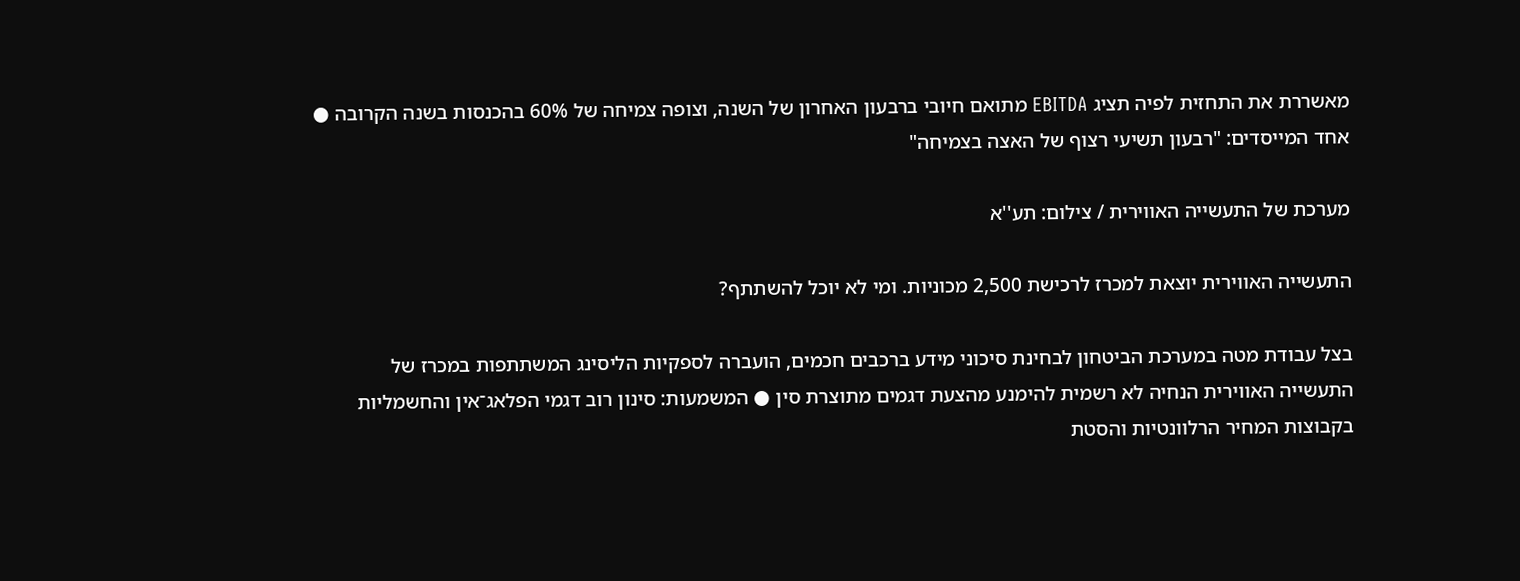מאשררת את התחזית לפיה תציג EBITDA מתואם חיובי ברבעון האחרון של השנה, וצופה צמיחה של 60% בהכנסות בשנה הקרובה ● אחד המייסדים: "רבעון תשיעי רצוף של האצה בצמיחה"

מערכת של התעשייה האווירית / צילום: תע''א

התעשייה האווירית יוצאת למכרז לרכישת 2,500 מכוניות. ומי לא יוכל להשתתף?

בצל עבודת מטה במערכת הביטחון לבחינת סיכוני מידע ברכבים חכמים, הועברה לספקיות הליסינג המשתתפות במכרז של התעשייה האווירית הנחיה לא רשמית להימנע מהצעת דגמים מתוצרת סין ● המשמעות: סינון רוב דגמי הפלאג־אין והחשמליות בקבוצות המחיר הרלוונטיות והסטת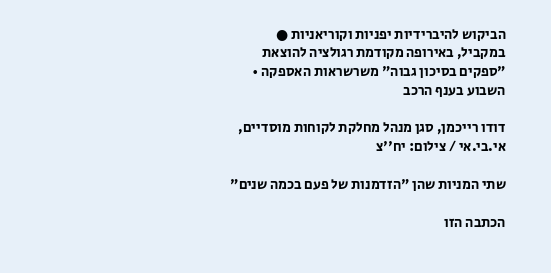הביקוש להיברידיות יפניות וקוריאניות ● במקביל, באירופה מקודמת רגולציה להוצאת "ספקים בסיכון גבוה" משרשראות האספקה • השבוע בענף הרכב

דודו רייכמן, סגן מנהל מחלקת לקוחות מוסדיים, אי.בי.אי / צילום: יח''צ

שתי המניות שהן "הזדמנות של פעם בכמה שנים"

הכתבה הזו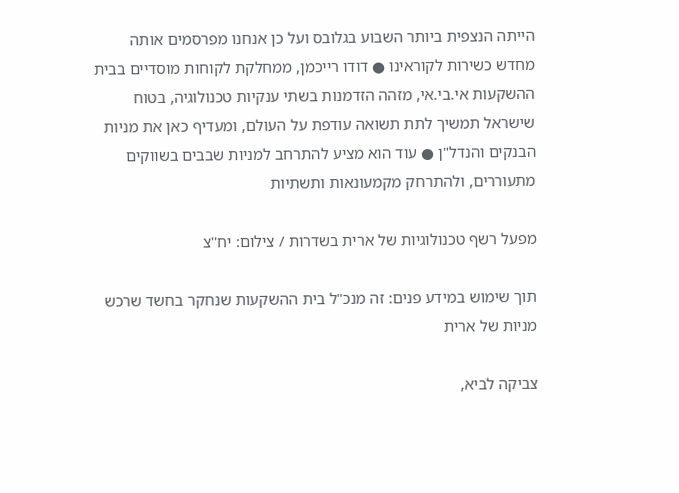הייתה הנצפית ביותר השבוע בגלובס ועל כן אנחנו מפרסמים אותה מחדש כשירות לקוראינו ● דודו רייכמן, ממחלקת לקוחות מוסדיים בבית ההשקעות אי.בי.אי, מזהה הזדמנות בשתי ענקיות טכנולוגיה, בטוח שישראל תמשיך לתת תשואה עודפת על העולם, ומעדיף כאן את מניות הבנקים והנדל"ן ● עוד הוא מציע להתרחב למניות שבבים בשווקים מתעוררים, ולהתרחק מקמעונאות ותשתיות

מפעל רשף טכנולוגיות של ארית בשדרות / צילום: יח''צ

תוך שימוש במידע פנים: זה מנכ"ל בית ההשקעות שנחקר בחשד שרכש מניות של ארית

צביקה לביא,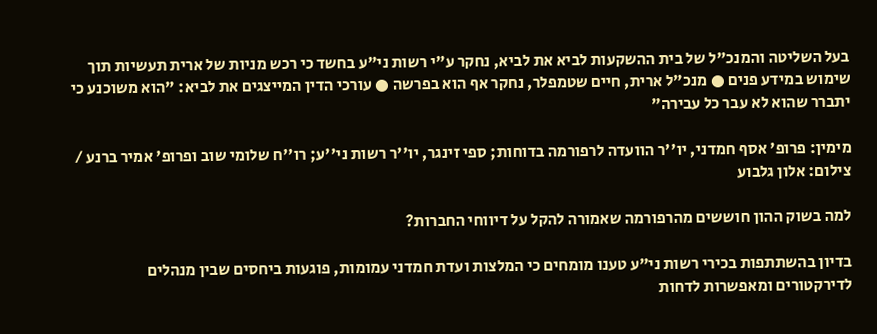בעל השליטה והמנכ"ל של בית ההשקעות לביא את לביא, נחקר ע"י רשות ני"ע בחשד כי רכש מניות של ארית תעשיות תוך שימוש במידע פנים ● מנכ"ל ארית, חיים שטמפלר, נחקר אף הוא בפרשה ● עורכי הדין המייצגים את לביא: "הוא משוכנע כי יתברר שהוא לא עבר כל עבירה"

מימין: פרופ' אסף חמדני, יו''ר הוועדה לרפורמה בדוחות; ספי זינגר, יו''ר רשות ני''ע; רו''ח שלומי שוב ופרופ' אמיר ברנע / צילום: אלון גלבוע

למה בשוק ההון חוששים מהרפורמה שאמורה להקל על דיווחי החברות?

בדיון בהשתתפות בכירי רשות ני"ע טענו מומחים כי המלצות ועדת חמדני עמומות, פוגעות ביחסים שבין מנהלים לדירקטורים ומאפשרות לדחות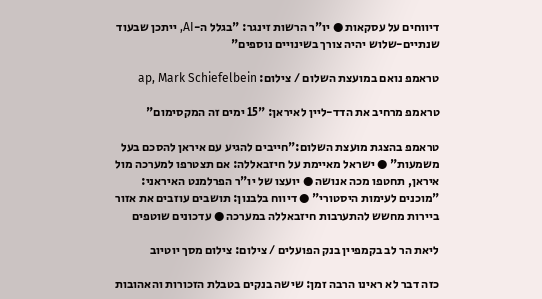דיווחים על עסקאות ● יו"ר הרשות זינגר: "בגלל ה-AI, ייתכן שבעוד שנתיים-שלוש יהיה צורך בשינויים נוספים"

טראמפ נואם במועצת השלום / צילום: ap, Mark Schiefelbein

טראמפ מרחיב את הדד-ליין לאיראן: "15 ימים זה המקסימום"

טראמפ בהצגת מועצת השלום:"חייבים להגיע עם איראן להסכם בעל משמעות" ● ישראל מאיימת על חיזבאללה: אם תצטרפו למערכה מול איראן, תחטפו מכה אנושה ● יועצו של יו"ר הפרלמנט האיראני: "מוכנים לעימות היסטורי" ● דיווח בלבנון: תושבים עוזבים את אזור ביירות מחשש להתערבות חיזבאללה במערכה ● עדכונים שוטפים

ליאת הר לב בקמפיין בנק הפועלים / צילום: צילום מסך יוטיוב

כזה דבר לא ראינו הרבה זמן: שישה בנקים בטבלת הזכורות והאהובות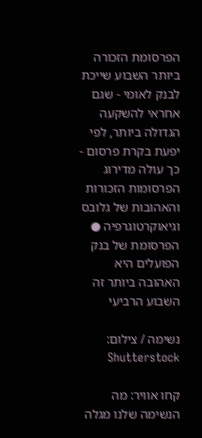הפרסומת הזכורה ביותר השבוע שייכת לבנק לאומי - שגם אחראי להשקעה הגדולה ביותר, לפי יפעת בקרת פרסום - כך עולה מדירוג הפרסומות הזכורות והאהובות של גלובס וגיאוקרטוגרפיה ● הפרסומת של בנק הפועלים היא האהובה ביותר זה השבוע הרביעי

נשימה / צילום: Shutterstock

קחו אוויר: מה הנשימה שלנו מגלה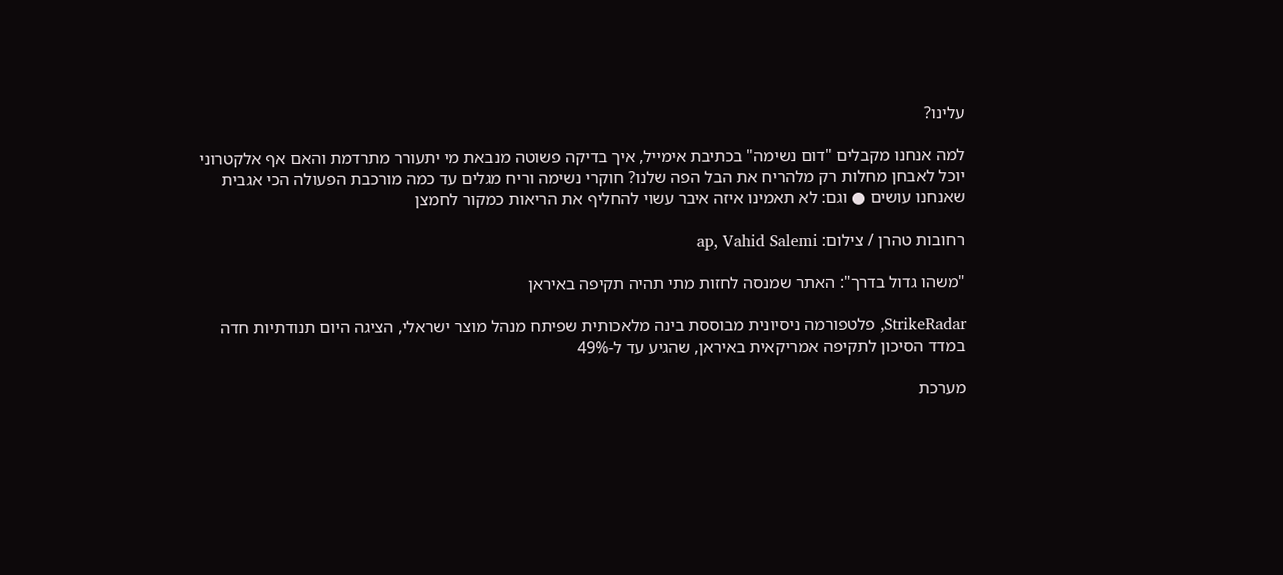עלינו?

למה אנחנו מקבלים "דום נשימה" בכתיבת אימייל, איך בדיקה פשוטה מנבאת מי יתעורר מתרדמת והאם אף אלקטרוני יוכל לאבחן מחלות רק מלהריח את הבל הפה שלנו? חוקרי נשימה וריח מגלים עד כמה מורכבת הפעולה הכי אגבית שאנחנו עושים ● וגם: לא תאמינו איזה איבר עשוי להחליף את הריאות כמקור לחמצן

רחובות טהרן / צילום: ap, Vahid Salemi

"משהו גדול בדרך": האתר שמנסה לחזות מתי תהיה תקיפה באיראן

StrikeRadar, פלטפורמה ניסיונית מבוססת בינה מלאכותית שפיתח מנהל מוצר ישראלי, הציגה היום תנודתיות חדה במדד הסיכון לתקיפה אמריקאית באיראן, שהגיע עד ל-49%

מערכת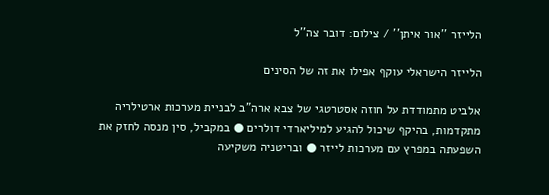הלייזר ''אור איתן'' / צילום: דובר צה''ל

הלייזר הישראלי עוקף אפילו את זה של הסינים

אלביט מתמודדת על חוזה אסטרטגי של צבא ארה"ב לבניית מערכות ארטילריה מתקדמות, בהיקף שיכול להגיע למיליארדי דולרים ● במקביל, סין מנסה לחזק את השפעתה במפרץ עם מערכות לייזר ● ובריטניה משקיעה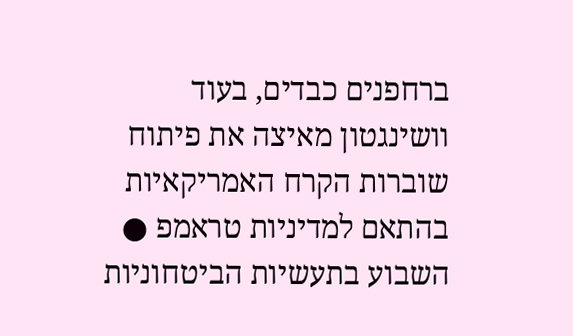ברחפנים כבדים, בעוד וושינגטון מאיצה את פיתוח שוברות הקרח האמריקאיות בהתאם למדיניות טראמפ ● השבוע בתעשיות הביטחוניות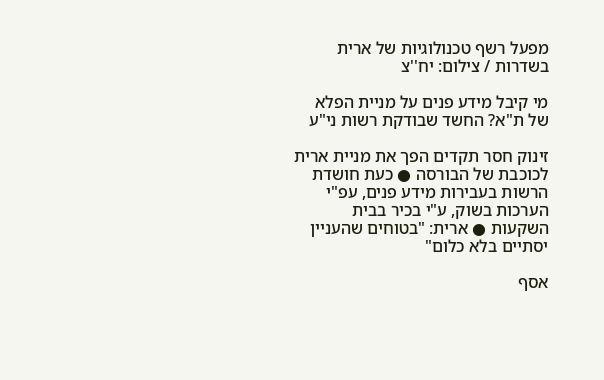מפעל רשף טכנולוגיות של ארית בשדרות / צילום: יח''צ

מי קיבל מידע פנים על מניית הפלא של ת"א? החשד שבודקת רשות ני"ע

זינוק חסר תקדים הפך את מניית ארית לכוכבת של הבורסה ● כעת חושדת הרשות בעבירות מידע פנים, עפ"י הערכות בשוק, ע"י בכיר בבית השקעות ● ארית: "בטוחים שהעניין יסתיים בלא כלום"

אסף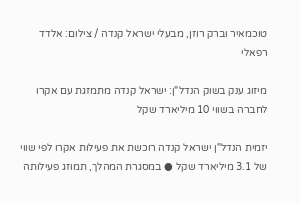טוכמאיר וברק רוזן, מבעלי ישראל קנדה / צילום: אלדד רפאלי

מיזוג ענק בשוק הנדל"ן: ישראל קנדה מתמזגת עם אקרו לחברה בשווי 10 מיליארד שקל

יזמית הנדל"ן ישראל קנדה רוכשת את פעילות אקרו לפי שווי של 3.1 מיליארד שקל ● במסגרת המהלך, תמוזג פעילותה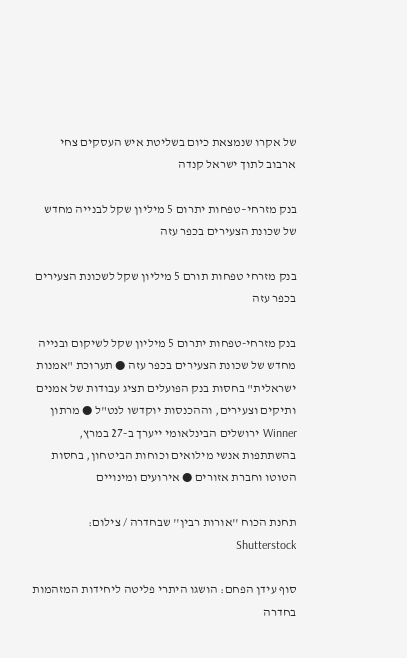של אקרו שנמצאת כיום בשליטת איש העסקים צחי ארבוב לתוך ישראל קנדה

בנק מזרחי–טפחות יתרום 5 מיליון שקל לבנייה מחדש של שכונת הצעירים בכפר עזה

בנק מזרחי טפחות תורם 5 מיליון שקל לשכונת הצעירים בכפר עזה

בנק מזרחי-טפחות יתרום 5 מיליון שקל לשיקום ובנייה מחדש של שכונת הצעירים בכפר עזה ● תערוכת "אמנות ישראלית" בחסות בנק הפועלים תציג עבודות של אמנים ותיקים וצעירים, וההכנסות יוקדשו לנט"ל ● מרתון Winner ירושלים הבינלאומי ייערך ב-27 במרץ, בהשתתפות אנשי מילואים וכוחות הביטחון, בחסות הטוטו וחברת אזורים ● אירועים ומינויים

תחנת הכוח ''אורות רבין'' שבחדרה / צילום: Shutterstock

סוף עידן הפחם: הושגו היתרי פליטה ליחידות המזהמות בחדרה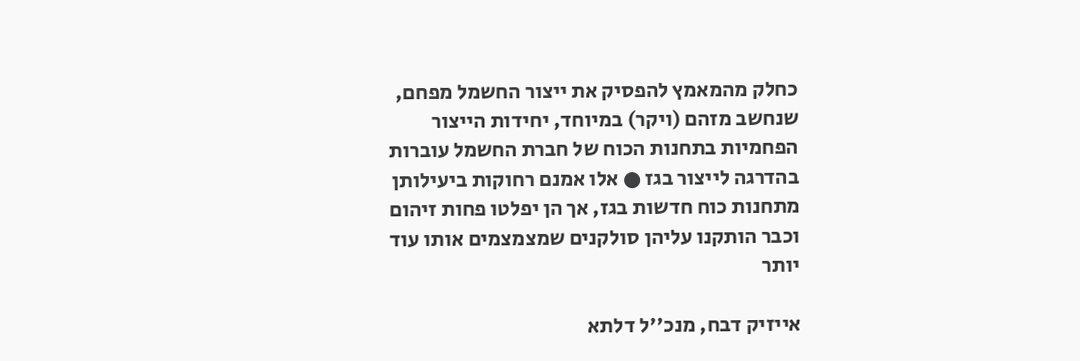כחלק מהמאמץ להפסיק את ייצור החשמל מפחם, שנחשב מזהם (ויקר) במיוחד, יחידות הייצור הפחמיות בתחנות הכוח של חברת החשמל עוברות בהדרגה לייצור בגז ● אלו אמנם רחוקות ביעילותן מתחנות כוח חדשות בגז, אך הן יפלטו פחות זיהום וכבר הותקנו עליהן סולקנים שמצמצמים אותו עוד יותר

אייזיק דבח, מנכ''ל דלתא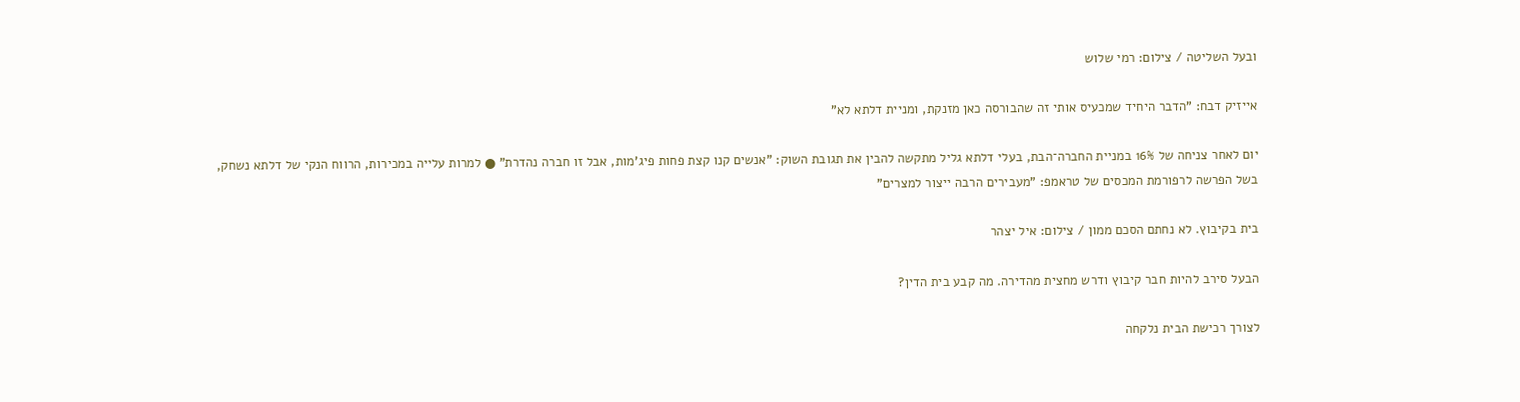ובעל השליטה / צילום: רמי שלוש

אייזיק דבח: "הדבר היחיד שמכעיס אותי זה שהבורסה כאן מזנקת, ומניית דלתא לא"

יום לאחר צניחה של 16% במניית החברה־הבת, בעלי דלתא גליל מתקשה להבין את תגובת השוק: "אנשים קנו קצת פחות פיג'מות, אבל זו חברה נהדרת" ● למרות עלייה במכירות, הרווח הנקי של דלתא נשחק, בשל הפרשה לרפורמת המכסים של טראמפ: "מעבירים הרבה ייצור למצרים"

בית בקיבוץ. לא נחתם הסכם ממון / צילום: איל יצהר

הבעל סירב להיות חבר קיבוץ ודרש מחצית מהדירה. מה קבע בית הדין?

לצורך רכישת הבית נלקחה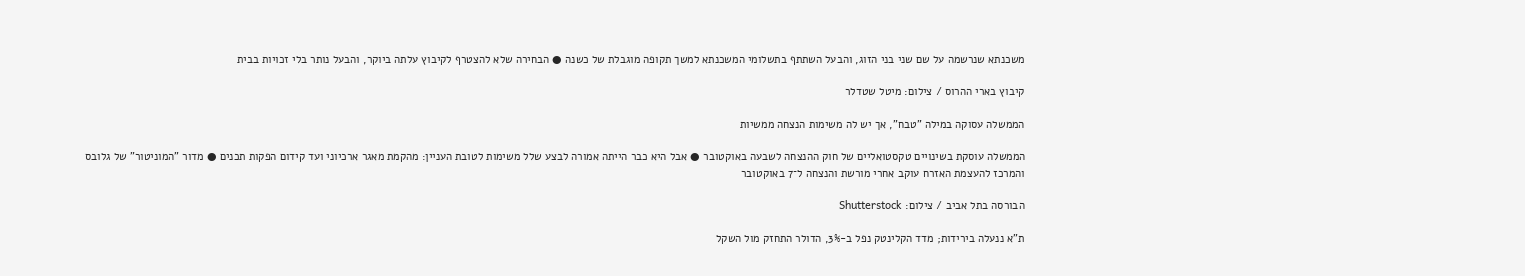משכנתא שנרשמה על שם שני בני הזוג, והבעל השתתף בתשלומי המשכנתא למשך תקופה מוגבלת של כשנה ● הבחירה שלא להצטרף לקיבוץ עלתה ביוקר, והבעל נותר בלי זכויות בבית

קיבוץ בארי ההרוס / צילום: מיטל שטדלר

הממשלה עסוקה במילה "טבח", אך יש לה משימות הנצחה ממשיות

הממשלה עוסקת בשינויים טקסטואליים של חוק ההנצחה לשבעה באוקטובר ● אבל היא כבר הייתה אמורה לבצע שלל משימות לטובת העניין: מהקמת מאגר ארכיוני ועד קידום הפקות תכנים ● מדור "המוניטור" של גלובס והמרכז להעצמת האזרח עוקב אחרי מורשת והנצחה ל־7 באוקטובר

הבורסה בתל אביב / צילום: Shutterstock

ת"א ננעלה בירידות; מדד הקלינטק נפל ב-3%, הדולר התחזק מול השקל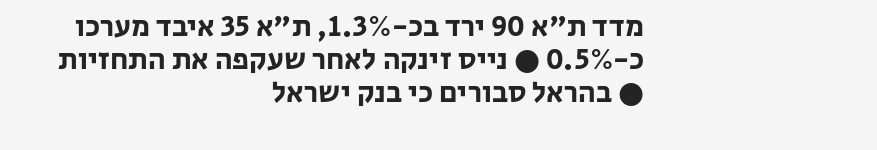מדד ת"א 90 ירד בכ-1.3%, ת"א 35 איבד מערכו כ-0.5% ● נייס זינקה לאחר שעקפה את התחזיות ● בהראל סבורים כי בנק ישראל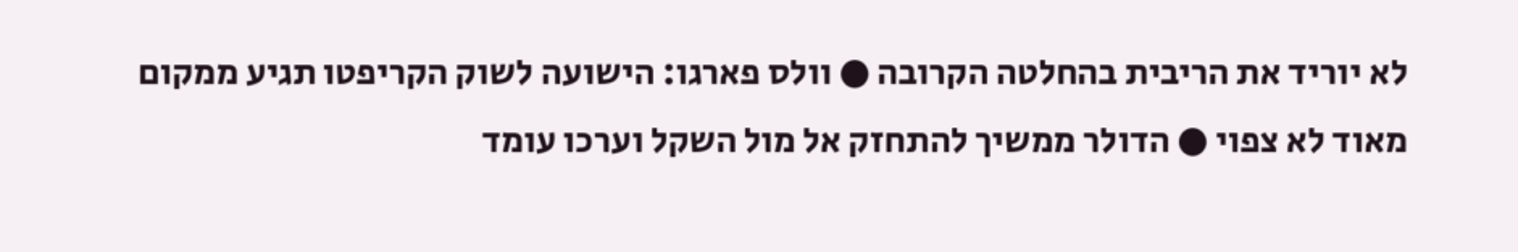לא יוריד את הריבית בהחלטה הקרובה ● וולס פארגו: הישועה לשוק הקריפטו תגיע ממקום מאוד לא צפוי ● הדולר ממשיך להתחזק אל מול השקל וערכו עומד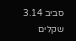סביב 3.14 שקלים